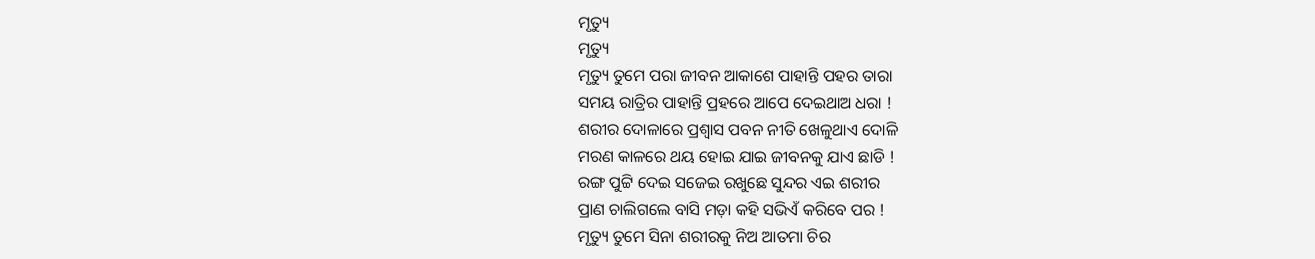ମୃତ୍ୟୁ
ମୃତ୍ୟୁ
ମୃତ୍ୟୁ ତୁମେ ପରା ଜୀବନ ଆକାଶେ ପାହାନ୍ତି ପହର ତାରା
ସମୟ ରାତ୍ରିର ପାହାନ୍ତି ପ୍ରହରେ ଆପେ ଦେଇଥାଅ ଧରା !
ଶରୀର ଦୋଳାରେ ପ୍ରଶ୍ୱାସ ପବନ ନୀତି ଖେଳୁଥାଏ ଦୋଳି
ମରଣ କାଳରେ ଥୟ ହୋଇ ଯାଇ ଜୀବନକୁ ଯାଏ ଛାଡି !
ରଙ୍ଗ ପୁଟ୍ଟି ଦେଇ ସଜେଇ ରଖୁଛେ ସୁନ୍ଦର ଏଇ ଶରୀର
ପ୍ରାଣ ଚାଲିଗଲେ ବାସି ମଡ଼ା କହି ସଭିଏଁ କରିବେ ପର !
ମୃତ୍ୟୁ ତୁମେ ସିନା ଶରୀରକୁ ନିଅ ଆତମା ଚିର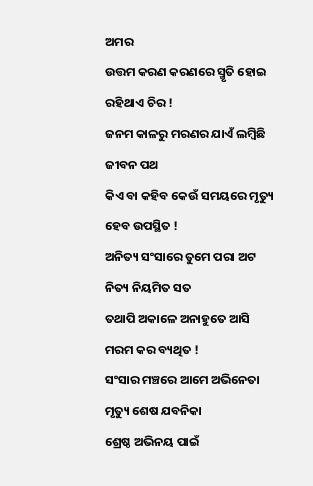ଅମର
ଉତ୍ତମ କରଣ କରଣରେ ସ୍ମୃତି ହୋଇ ରହିଥାଏ ଚିର !
ଜନମ କାଳରୁ ମରଣର ଯାଏଁ ଲମ୍ବିଛି ଜୀବନ ପଥ
କିଏ ବା କହିବ କେଉଁ ସମୟରେ ମୃତ୍ୟୁ ହେବ ଉପସ୍ଥିତ !
ଅନିତ୍ୟ ସଂସାରେ ତୁମେ ପରା ଅଟ ନିତ୍ୟ ନିୟମିତ ସତ
ତଥାପି ଅକାଳେ ଅନାହୁତେ ଆସି ମରମ କର ବ୍ୟଥିତ !
ସଂସାର ମଞ୍ଚରେ ଆମେ ଅଭିନେତା ମୃତ୍ୟୁ ଶେଷ ଯବନିକା
ଶ୍ରେଷ୍ଠ ଅଭିନୟ ପାଇଁ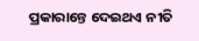ପ୍ରକାରାନ୍ତେ ଦେଇଥଏ ନୀତି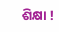ଶିକ୍ଷା !